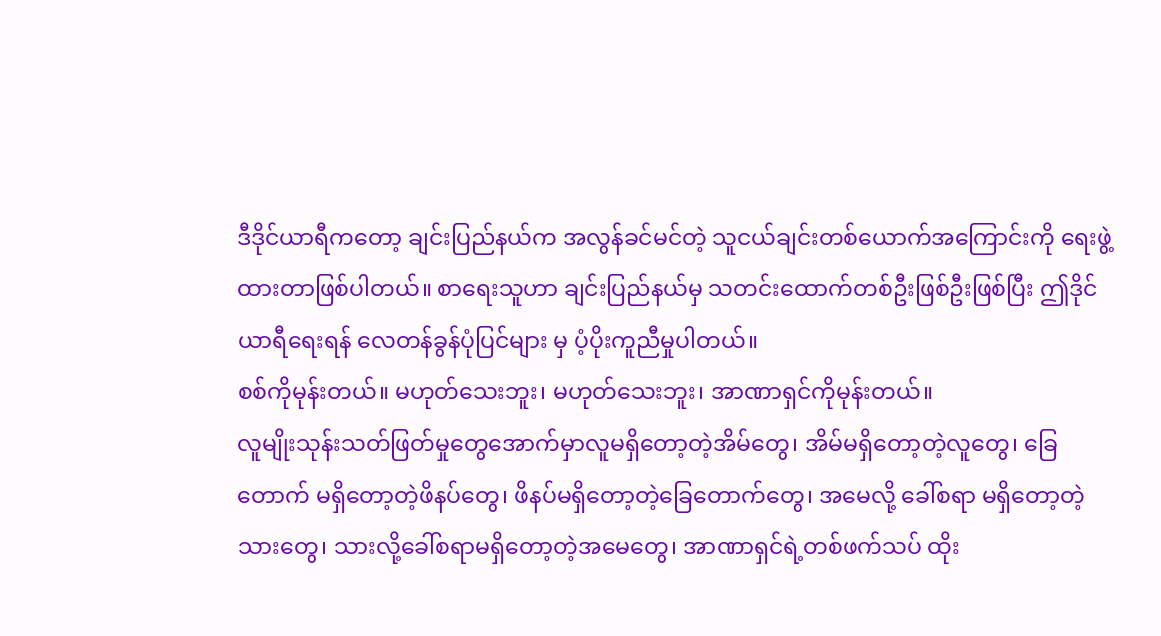ဒီဒိုင်ယာရီကတော့ ချင်းပြည်နယ်က အလွန်ခင်မင်တဲ့ သူငယ်ချင်းတစ်ယောက်အကြောင်းကို ရေးဖွဲ့ထားတာဖြစ်ပါတယ်။ စာရေးသူဟာ ချင်းပြည်နယ်မှ သတင်းထောက်တစ်ဦးဖြစ်ဦးဖြစ်ပြီး ဤဒိုင်ယာရီရေးရန် လေတန်ခွန်ပုံပြင်များ မှ ပံ့ပိုးကူညီမှုပါတယ်။
စစ်ကိုမုန်းတယ်။ မဟုတ်သေးဘူး၊ မဟုတ်သေးဘူး၊ အာဏာရှင်ကိုမုန်းတယ်။
လူမျိုးသုန်းသတ်ဖြတ်မှုတွေအောက်မှာလူမရှိတော့တဲ့အိမ်တွေ၊ အိမ်မရှိတော့တဲ့လူတွေ၊ ခြေတောက် မရှိတော့တဲ့ဖိနပ်တွေ၊ ဖိနပ်မရှိတော့တဲ့ခြေတောက်တွေ၊ အမေလို့ ခေါ်စရာ မရှိတော့တဲ့ သားတွေ၊ သားလို့ခေါ်စရာမရှိတော့တဲ့အမေတွေ၊ အာဏာရှင်ရဲ့တစ်ဖက်သပ် ထိုး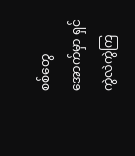စစ်တွေ အောက်မှာ ရှင်ကွဲလဲကွဲကြ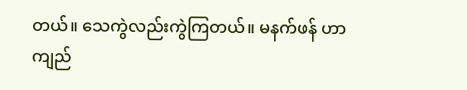တယ်။ သေကွဲလည်းကွဲကြတယ်။ မနက်ဖန် ဟာ ကျည်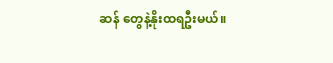ဆန် တွေနဲ့နိုးထရဦးမယ်။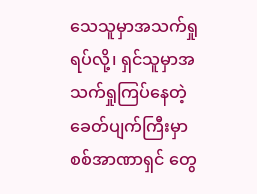သေသူမှာအသက်ရှုရပ်လို့၊ ရှင်သူမှာအသက်ရှုကြပ်နေတဲ့ခေတ်ပျက်ကြီးမှာ စစ်အာဏာရှင် တွေ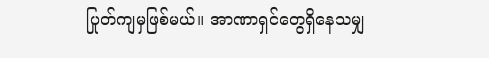ပြုတ်ကျမှဖြစ်မယ်။ အာဏာရှင်တွေရှိနေသမျှ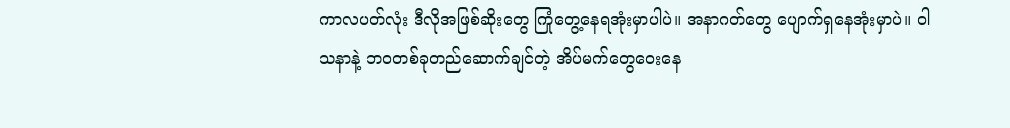ကာလပတ်လုံး ဒီလိုအဖြစ်ဆိုးတွေ ကြုံတွေ့နေရအုံးမှာပါပဲ။ အနာဂတ်တွေ ပျောက်ရှနေအုံးမှာပဲ။ ဝါသနာနဲ့ ဘဝတစ်ခုတည်ဆောက်ချင်တဲ့ အိပ်မက်တွေဝေးနေ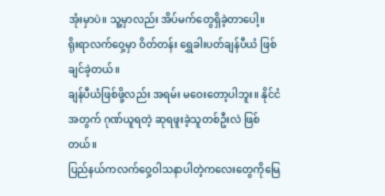အုံးမှာပဲ။ သူ့မှာလည်း အိပ်မက်တွေရှိခဲ့တာပေါ့။
ရိုးရာလက်ဝှေ့မှာ ဝိတ်တန်း ရွှေခါးပတ်ချန်ပီယံ ဖြစ်ချင်ခဲ့တယ်။
ချန်ပီယံဖြစ်ဖို့လည်း အရမ်း မဝေးတော့ပါဘူး။ နိုင်ငံအတွက် ဂုဏ်ယူရတဲ့ ဆုရဖူးခဲ့သူတစ်ဦးလဲ ဖြစ်တယ်။
ပြည်နယ်ကလက်ဝှေ့ဝါသနာပါတဲ့ကလေးတွေကိုမြေ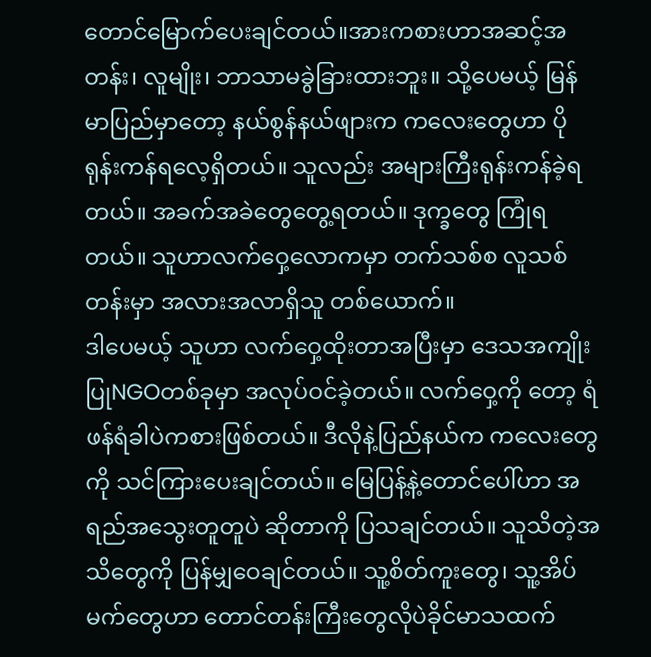တောင်မြောက်ပေးချင်တယ်။အားကစားဟာအဆင့်အတန်း၊ လူမျိုး၊ ဘာသာမခွဲခြားထားဘူး။ သို့ပေမယ့် မြန်မာပြည်မှာတော့ နယ်စွန်နယ်ဖျားက ကလေးတွေဟာ ပိုရုန်းကန်ရလေ့ရှိတယ်။ သူလည်း အများကြီးရုန်းကန်ခဲ့ရတယ်။ အခက်အခဲတွေတွေ့ရတယ်။ ဒုက္ခတွေ ကြုံရတယ်။ သူဟာလက်ဝှေ့လောကမှာ တက်သစ်စ လူသစ်တန်းမှာ အလားအလာရှိသူ တစ်ယောက်။
ဒါပေမယ့် သူဟာ လက်ဝှေ့ထိုးတာအပြီးမှာ ဒေသအကျိုးပြုNGOတစ်ခုမှာ အလုပ်ဝင်ခဲ့တယ်။ လက်ဝှေ့ကို တော့ ရံဖန်ရံခါပဲကစားဖြစ်တယ်။ ဒီလိုနဲ့ပြည်နယ်က ကလေးတွေကို သင်ကြားပေးချင်တယ်။ မြေပြန့်နဲ့တောင်ပေါ်ဟာ အရည်အသွေးတူတူပဲ ဆိုတာကို ပြသချင်တယ်။ သူသိတဲ့အသိတွေကို ပြန်မျှဝေချင်တယ်။ သူ့စိတ်ကူးတွေ၊ သူ့အိပ်မက်တွေဟာ တောင်တန်းကြီးတွေလိုပဲခိုင်မာသထက်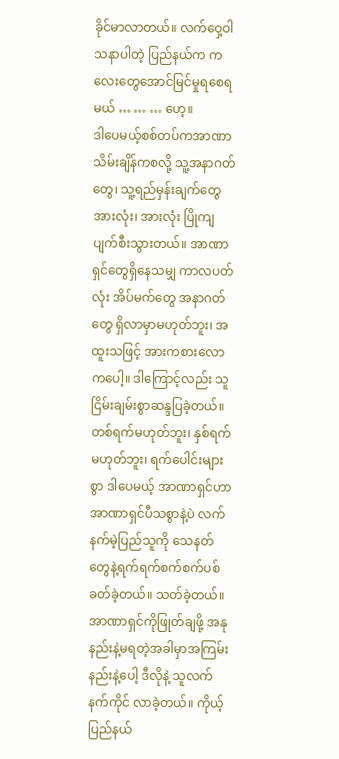ခိုင်မာလာတယ်။ လက်ဝှေ့ဝါသနာပါတဲ့ ပြည်နယ်က ကလေးတွေအောင်မြင်မှုရစေရမယ် … … … ဟေ့။
ဒါပေမယ့်စစ်တပ်ကအာဏာသိမ်းချိန်ကစလို့ သူ့အနာဂတ်တွေ၊ သူ့ရည်မှန်းချက်တွေ အားလုံး၊ အားလုံး ပြိုကျပျက်စီးသွားတယ်။ အာဏာရှင်တွေရှိနေသမျှ ကာလပတ်လုံး အိပ်မက်တွေ အနာဂတ်တွေ ရှိလာမှာမဟုတ်ဘူး၊ အထူးသဖြင့် အားကစားလောကပေါ့။ ဒါကြောင့်လည်း သူငြိမ်းချမ်းစွာဆန္ဒပြခဲ့တယ်။ တစ်ရက်မဟုတ်ဘူး၊ နှစ်ရက်မဟုတ်ဘူး၊ ရက်ပေါင်းများစွာ ဒါပေမယ့် အာဏာရှင်ဟာ အာဏာရှင်ပီသစွာနဲ့ပဲ လက်နက်မဲ့ပြည်သူကို သေနတ်တွေနဲ့ရက်ရက်စက်စက်ပစ်ခတ်ခဲ့တယ်။ သတ်ခဲ့တယ်။
အာဏာရှင်ကိုဖြုတ်ချဖို့ အနုနည်းနဲ့မရတဲ့အခါမှာအကြမ်းနည်းနဲ့ပေါ့ ဒီလိုနဲ့ သူလက်နက်ကိုင် လာခဲ့တယ်။ ကိုယ့်ပြည်နယ်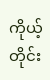ကိုယ့်တိုင်း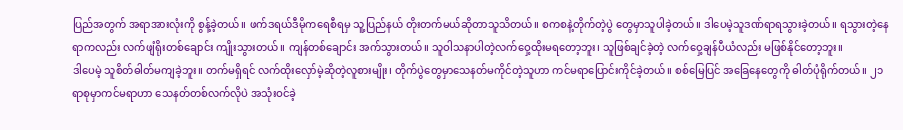ပြည်အတွက် အရာအားလုံးကို စွန့်ခဲ့တယ်။ ဖက်ဒရယ်ဒီမိုကရေစီရမှ သူ့ပြည်နယ် တိုးတက်မယ်ဆိုတာသူသိတယ်။ စကစနဲ့တိုက်တဲ့ပွဲ တွေမှာသူပါခဲ့တယ်။ ဒါပေမဲ့သူဒဏ်ရာရသွားခဲ့တယ်။ ရသွားတဲ့နေရာကလည်း လက်ဖျံရိုးတစ်ချောင်း ကျိုးသွားတယ်။ ကျန်တစ်ချောင်း အက်သွားတယ်။ သူဝါသနာပါတဲ့လက်ဝှေ့ထိုးမရတော့ဘူး၊ သူဖြစ်ချင်ခဲ့တဲ့ လက်ဝှေ့ချန်ပီယံလည်း မဖြစ်နိုင်တော့ဘူး။
ဒါပေမဲ့ သူစိတ်ဓါတ်မကျခဲ့ဘူး။ တက်မရှိရင် လက်ထိုးလှော်မဲ့ဆိုတဲ့လူစားမျိုး၊ တိုက်ပွဲတွေမှာသေနတ်မကိုင်တဲ့သူဟာ ကင်မရာပြောင်းကိုင်ခဲ့တယ်။ စစ်မြေပြင် အခြေနေတွေကို ဓါတ်ပုံရိုက်တယ်။ ၂၁ရာစုမှာကင်မရာဟာ သေနတ်တစ်လက်လိုပဲ အသုံးဝင်ခဲ့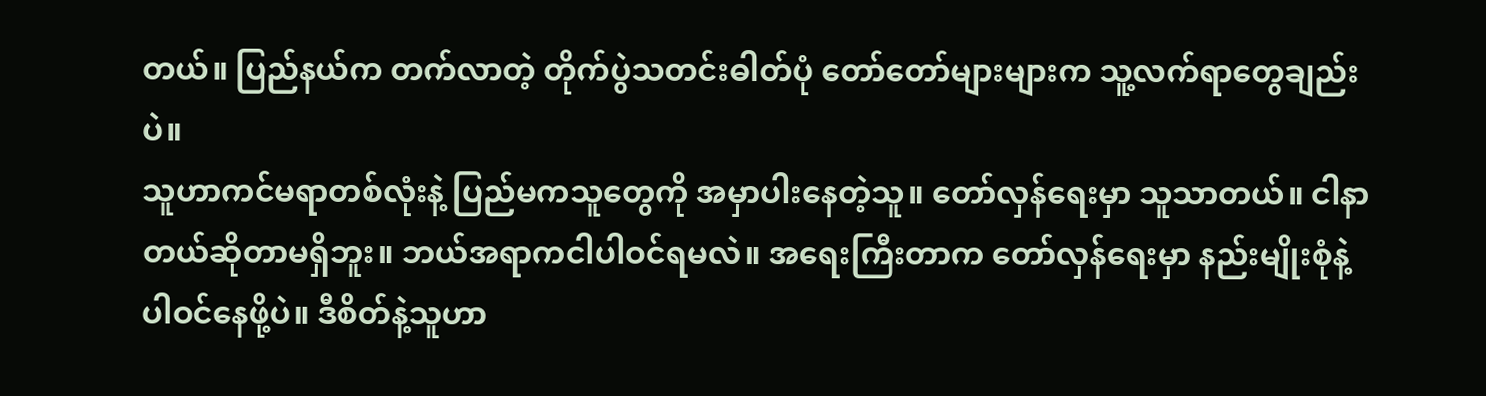တယ်။ ပြည်နယ်က တက်လာတဲ့ တိုက်ပွဲသတင်းဓါတ်ပုံ တော်တော်များများက သူ့လက်ရာတွေချည်းပဲ။
သူဟာကင်မရာတစ်လုံးနဲ့ ပြည်မကသူတွေကို အမှာပါးနေတဲ့သူ။ တော်လှန်ရေးမှာ သူသာတယ်။ ငါနာတယ်ဆိုတာမရှိဘူး။ ဘယ်အရာကငါပါဝင်ရမလဲ။ အရေးကြီးတာက တော်လှန်ရေးမှာ နည်းမျိုးစုံနဲ့ပါဝင်နေဖို့ပဲ။ ဒီစိတ်နဲ့သူဟာ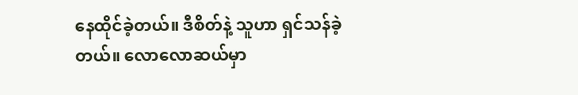နေထိုင်ခဲ့တယ်။ ဒီစိတ်နဲ့ သူဟာ ရှင်သန်ခဲ့တယ်။ လောလောဆယ်မှာ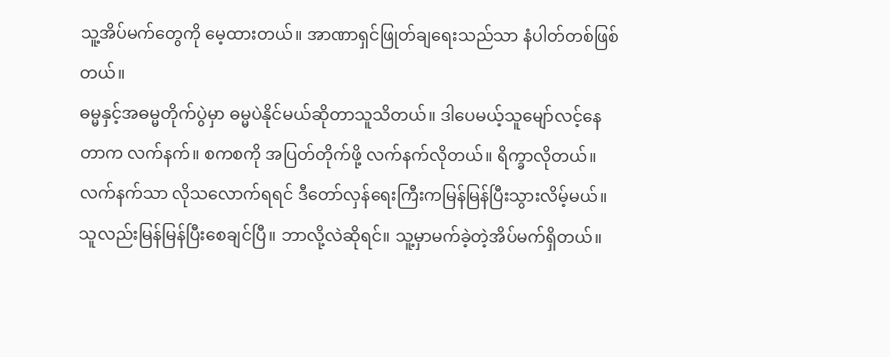သူ့အိပ်မက်တွေကို မေ့ထားတယ်။ အာဏာရှင်ဖြုတ်ချရေးသည်သာ နံပါတ်တစ်ဖြစ်တယ်။
ဓမ္မနှင့်အဓမ္မတိုက်ပွဲမှာ ဓမ္မပဲနိုင်မယ်ဆိုတာသူသိတယ်။ ဒါပေမယ့်သူမျော်လင့်နေတာက လက်နက်။ စကစကို အပြတ်တိုက်ဖို့ လက်နက်လိုတယ်။ ရိက္ခာလိုတယ်။ လက်နက်သာ လိုသလောက်ရရင် ဒီတော်လှန်ရေးကြီးကမြန်မြန်ပြီးသွားလိမ့်မယ်။
သူလည်းမြန်မြန်ပြီးစေချင်ပြီ။ ဘာလို့လဲဆိုရင်။ သူ့မှာမက်ခဲ့တဲ့အိပ်မက်ရှိတယ်။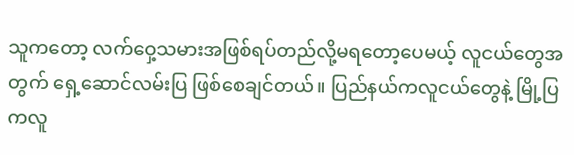သူကတော့ လက်ဝှေ့သမားအဖြစ်ရပ်တည်လို့မရတော့ပေမယ့် လူငယ်တွေအတွက် ရှေ့ဆောင်လမ်းပြ ဖြစ်စေချင်တယ်။ ပြည်နယ်ကလူငယ်တွေနဲ့ မြို့ပြကလူ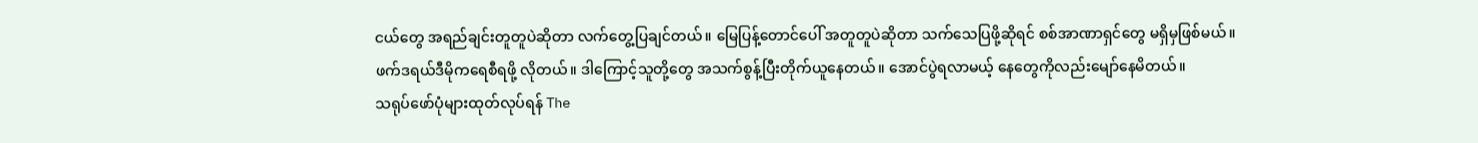ငယ်တွေ အရည်ချင်းတူတူပဲဆိုတာ လက်တွေ့ပြချင်တယ်။ မြေပြန့်တောင်ပေါ် အတူတူပဲဆိုတာ သက်သေပြဖို့ဆိုရင် စစ်အာဏာရှင်တွေ မရှိမှဖြစ်မယ်။
ဖက်ဒရယ်ဒီမိုကရေစီရဖို့ လိုတယ်။ ဒါကြောင့်သူတို့တွေ အသက်စွန့်ပြီးတိုက်ယူနေတယ်။ အောင်ပွဲရလာမယ့် နေတွေကိုလည်းမျော်နေမိတယ်။
သရုပ်ဖော်ပုံများထုတ်လုပ်ရန် The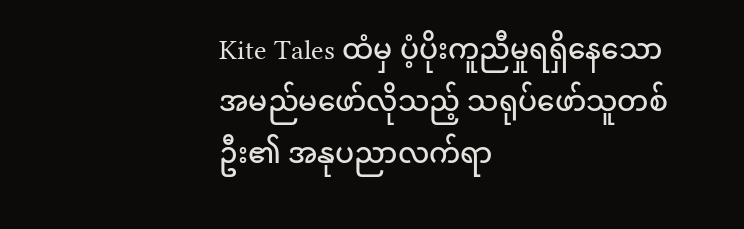Kite Tales ထံမှ ပံ့ပိုးကူညီမှုရရှိနေသော အမည်မဖော်လိုသည့် သရုပ်ဖော်သူတစ်ဦး၏ အနုပညာလက်ရာ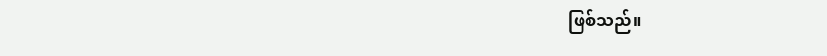ဖြစ်သည်။